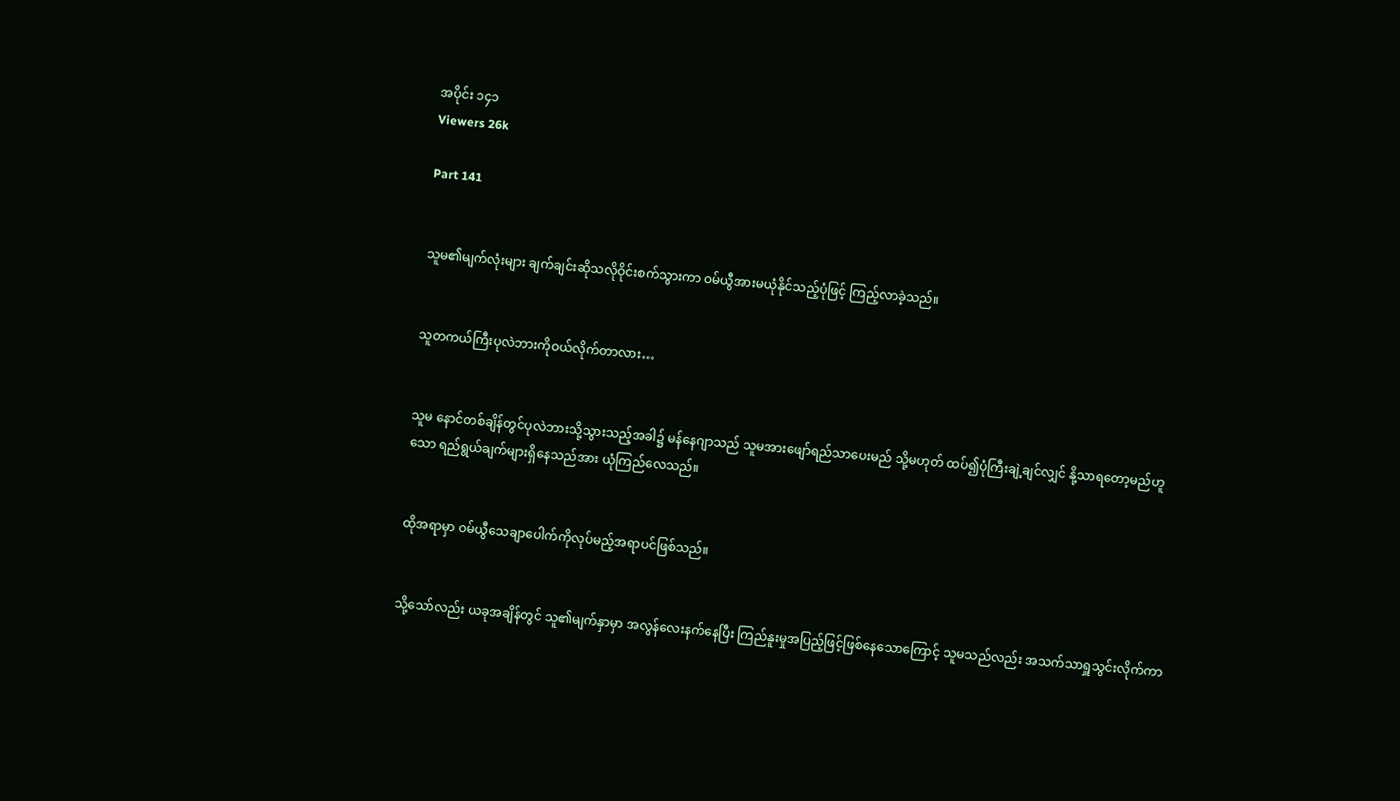အပိုင်း ၁၄၁
Viewers 26k

Part 141


သူမ၏မျက်လုံးများ ချက်ချင်းဆိုသလိုဝိုင်းစက်သွားကာ ဝမ်ယွီအားမယုံနိုင်သည့်ပုံဖြင့် ကြည့်လာခဲ့သည်။


သူတကယ်ကြီးပုလဲဘားကိုဝယ်လိုက်တာလား…


သူမ နောင်တစ်ချိန်တွင်ပုလဲဘားသို့သွားသည့်အခါ၌ မန်နေဂျာသည် သူမအားဖျော်ရည်သာပေးမည် သို့မဟုတ် ထပ်၍ပုံကြီးချဲ့ချင်လျှင် နို့သာရတော့မည်ဟူသော ရည်ရွယ်ချက်များရှိနေသည်အား ယုံကြည်လေသည်။


ထိုအရာမှာ ဝမ်ယွီသေချာပေါက်ကိုလုပ်မည့်အရာပင်ဖြစ်သည်။


သို့သော်လည်း ယခုအချိန်တွင် သူ၏မျက်နှာမှာ အလွန်လေးနက်နေပြီး ကြည်နူးမှုအပြည့်ဖြင့်ဖြစ်နေသောကြောင့် သူမသည်လည်း အသက်သာရှူသွင်းလိုက်ကာ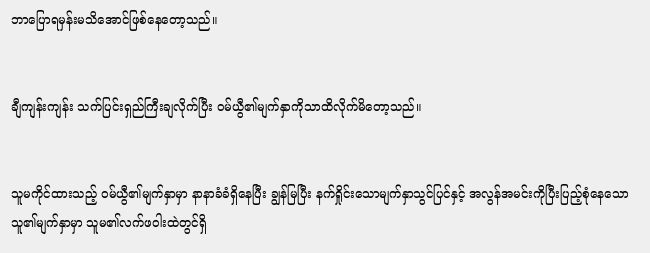ဘာပြောရမှန်းမသိအောင်ဖြစ်နေတော့သည်။


ချီကျန်းကျန်း သက်ပြင်းရှည်ကြီးချလိုက်ပြီး ဝမ်ယွီ၏မျက်နှာကိုသာထိလိုက်မိတော့သည်။


သူမကိုင်ထားသည့် ဝမ်ယွီ၏မျက်နှာမှာ နာနာခံခံရှိနေပြီး ချွန်မြပြီး နက်ရှိုင်းသောမျက်နှာသွင်ပြင်နှင့် အလွန်အမင်းကိုပြီးပြည့်စုံနေသော သူ၏မျက်နှာမှာ သူမ၏လက်ဖဝါးထဲတွင်ရှိ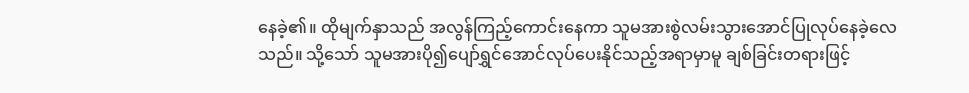နေခဲ့၏။ ထိုမျက်နှာသည် အလွန်ကြည့်ကောင်းနေကာ သူမအားစွဲလမ်းသွားအောင်ပြုလုပ်နေခဲ့လေသည်။ သို့သော် သူမအားပို၍ပျော်ရွှင်အောင်လုပ်ပေးနိုင်သည့်အရာမှာမူ ချစ်ခြင်းတရားဖြင့်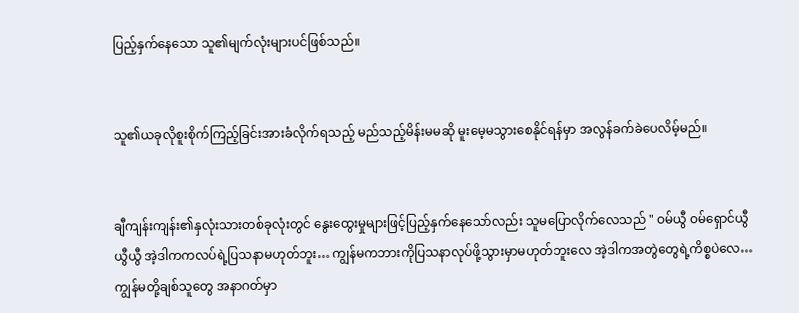ပြည့်နှက်နေသော သူ၏မျက်လုံးများပင်ဖြစ်သည်။


သူ၏ယခုလိုစူးစိုက်ကြည့်ခြင်းအားခံလိုက်ရသည့် မည်သည့်မိန်းမမဆို မူးမေ့မသွားစေနိုင်ရန်မှာ အလွန်ခက်ခဲပေလိမ့်မည်။


ချီကျန်းကျန်း၏နှလုံးသားတစ်ခုလုံးတွင် နွေးထွေးမှုများဖြင့်ပြည့်နှက်နေသော်လည်း သူမပြောလိုက်လေသည် " ဝမ်ယွီ ဝမ်ရှောင်ယွီ ယွီယွီ အဲ့ဒါကကလပ်ရဲ့ပြသနာမဟုတ်ဘူး… ကျွန်မကဘားကိုပြသနာလုပ်ဖို့သွားမှာမဟုတ်ဘူးလေ အဲ့ဒါကအတွဲတွေရဲ့ကိစ္စပဲလေ… ကျွန်မတို့ချစ်သူတွေ အနာဂတ်မှာ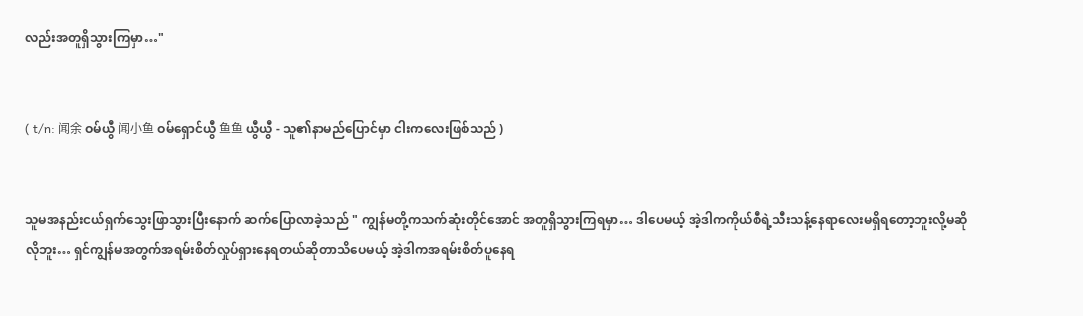လည်းအတူရှိသွားကြမှာ…"


( t/n: 闻余 ဝမ်ယွီ 闻小鱼 ဝမ်ရှောင်ယွီ 鱼鱼 ယွီယွီ - သူ၏နာမည်ပြောင်မှာ ငါးကလေးဖြစ်သည် )


သူမအနည်းငယ်ရှက်သွေးဖြာသွားပြီးနောက် ဆက်ပြောလာခဲ့သည် " ကျွန်မတို့ကသက်ဆုံးတိုင်အောင် အတူရှိသွားကြရမှာ… ဒါပေမယ့် အဲ့ဒါကကိုယ်စီရဲ့သီးသန့်နေရာလေးမရှိရတော့ဘူးလို့မဆိုလိုဘူး… ရှင်ကျွန်မအတွက်အရမ်းစိတ်လှုပ်ရှားနေရတယ်ဆိုတာသိပေမယ့် အဲ့ဒါကအရမ်းစိတ်ပူနေရ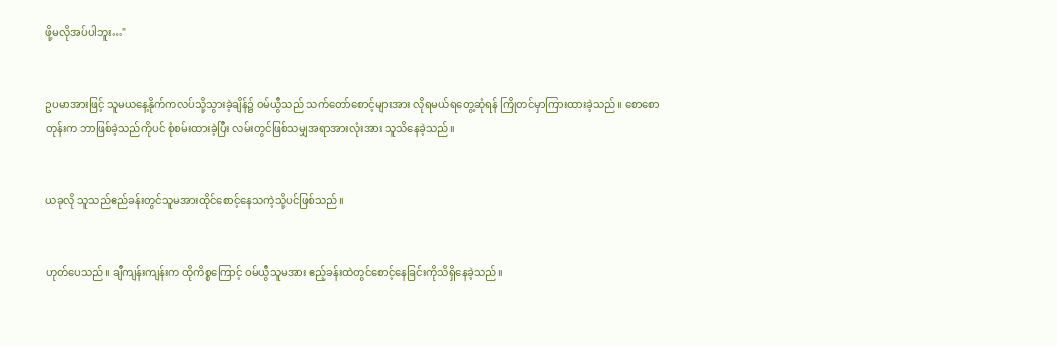ဖို့မလိုအပ်ပါဘူး…"


ဥပမာအားဖြင့် သူမယနေ့နိုက်ကလပ်သို့သွားခဲ့ချိန်၌ ဝမ်ယွီသည် သက်တော်စောင့်များအား လိုရမယ်ရတွေ့ဆုံရန် ကြိုတင်မှာကြားထားခဲ့သည်။ စောစောတုန်းက ဘာဖြစ်ခဲ့သည်ကိုပင် စုံစမ်းထားခဲ့ပြီး လမ်းတွင်ဖြစ်သမျှအရာအားလုံးအား သူသိနေခဲ့သည်။


ယခုလို သူသည်ဧည်ခန်းတွင်သူမအားထိုင်စောင့်နေသကဲ့သို့ပင်ဖြစ်သည်။


ဟုတ်ပေသည်။ ချီကျန်းကျန်းက ထိုကိစ္စကြောင့် ဝမ်ယွီသူမအား ဧည့်ခန်းထဲတွင်စောင့်နေခြင်းကိုသိရှိနေခဲ့သည်။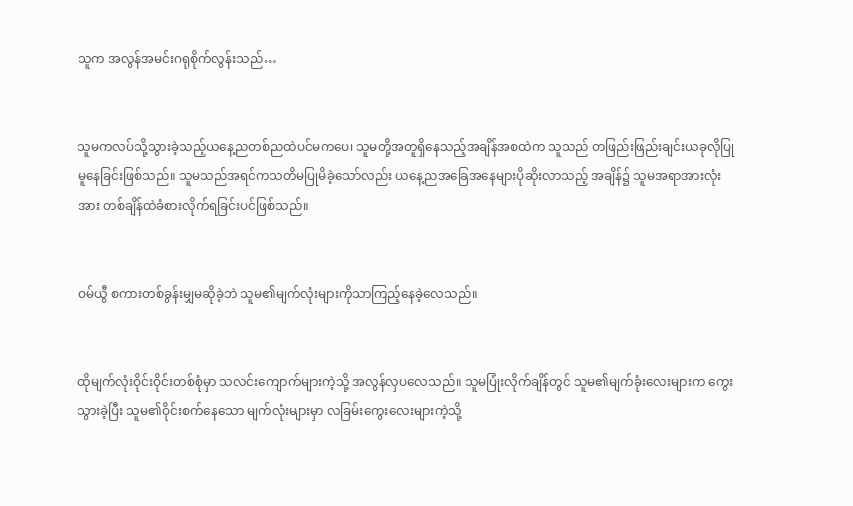သူက အလွန်အမင်းဂရုစိုက်လွန်းသည်…


သူမကလပ်သို့သွားခဲ့သည့်ယနေ့ညတစ်ညထဲပင်မကပေ၊ သူမတို့အတူရှိနေသည့်အချိန်အစထဲက သူသည် တဖြည်းဖြည်းချင်းယခုလိုပြုမူနေခြင်းဖြစ်သည်။ သူမသည်အရင်ကသတိမပြုမိခဲ့သော်လည်း ယနေ့ညအခြေအနေများပိုဆိုးလာသည့် အချိန်၌ သူမအရာအားလုံးအား တစ်ချိန်ထဲခံစားလိုက်ရခြင်းပင်ဖြစ်သည်။


ဝမ်ယွီ စကားတစ်ခွန်းမျှမဆိုခဲ့ဘဲ သူမ၏မျက်လုံးများကိုသာကြည့်နေခဲ့လေသည်။


ထိုမျက်လုံးဝိုင်းဝိုင်းတစ်စုံမှာ သလင်းကျောက်များကဲ့သို့ အလွန်လှပလေသည်။ သူမပြုံးလိုက်ချိန်တွင် သူမ၏မျက်ခုံးလေးများက ‌ကွေးသွားခဲ့ပြီး သူမ၏ဝိုင်းစက်နေသော မျက်လုံးများမှာ လခြမ်းကွေးလေးများကဲ့သို့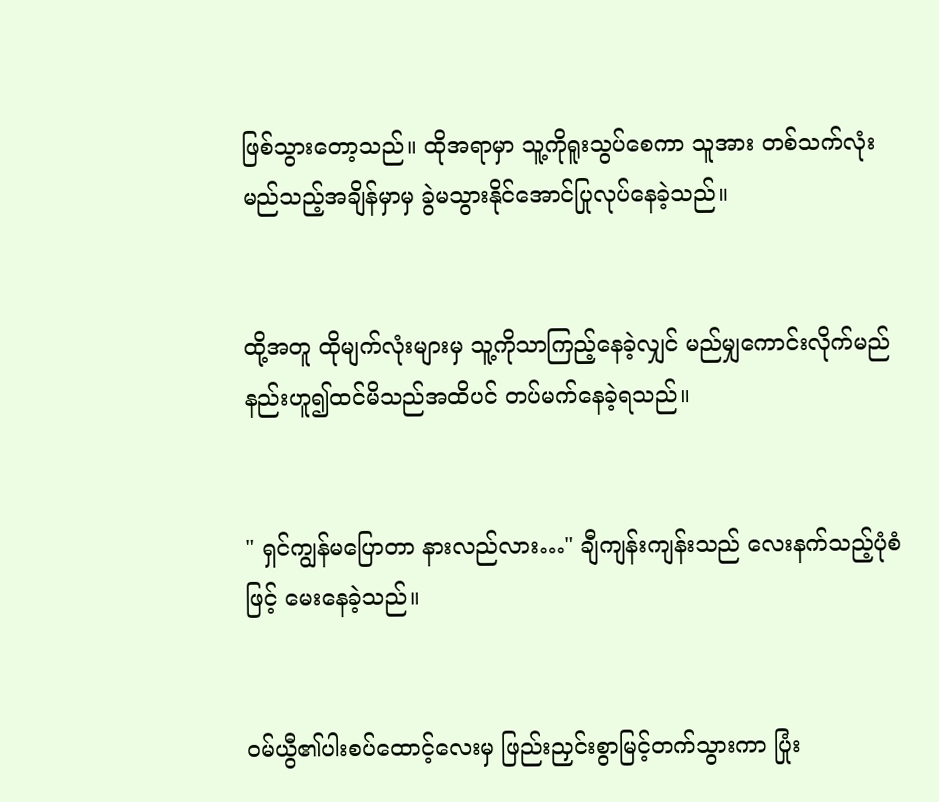ဖြစ်သွားတော့သည်။ ထိုအရာမှာ သူ့ကိုရူးသွပ်စေကာ သူအား တစ်သက်လုံး မည်သည့်အချိန်မှာမှ ခွဲမသွားနိုင်အောင်ပြုလုပ်နေခဲ့သည်။


ထို့အတူ ထိုမျက်လုံးများမှ သူ့ကိုသာကြည့်နေခဲ့လျှင် မည်မျှကောင်းလိုက်မည်နည်းဟူ၍ထင်မိသည်အထိပင် တပ်မက်နေခဲ့ရသည်။


" ရှင်ကျွန်မပြောတာ နားလည်လား…" ချီကျန်းကျန်းသည် လေးနက်သည့်ပုံစံဖြင့် မေးနေခဲ့သည်။


ဝမ်ယွီ၏ပါးစပ်ထောင့်လေးမှ ဖြည်းညှင်းစွာမြင့်တက်သွားကာ ပြုံး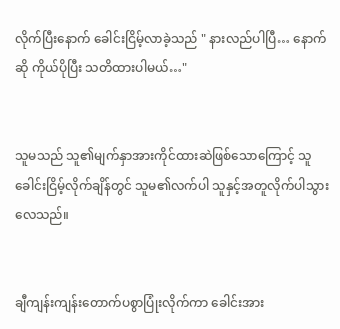လိုက်ပြီးနောက် ခေါင်းငြိမ့်လာခဲ့သည် " နားလည်ပါပြီ… နောက်ဆို ကိုယ်ပိုပြီး သတိထားပါမယ်…"


သူမသည် သူ၏မျက်နှာအားကိုင်ထားဆဲဖြစ်သောကြောင့် သူခေါင်းငြိမ့်လိုက်ချိန်တွင် သူမ၏လက်ပါ သူနှင့်အတူလိုက်ပါသွားလေသည်။


ချီကျန်းကျန်းတောက်ပစွာပြုံးလိုက်ကာ ခေါင်းအား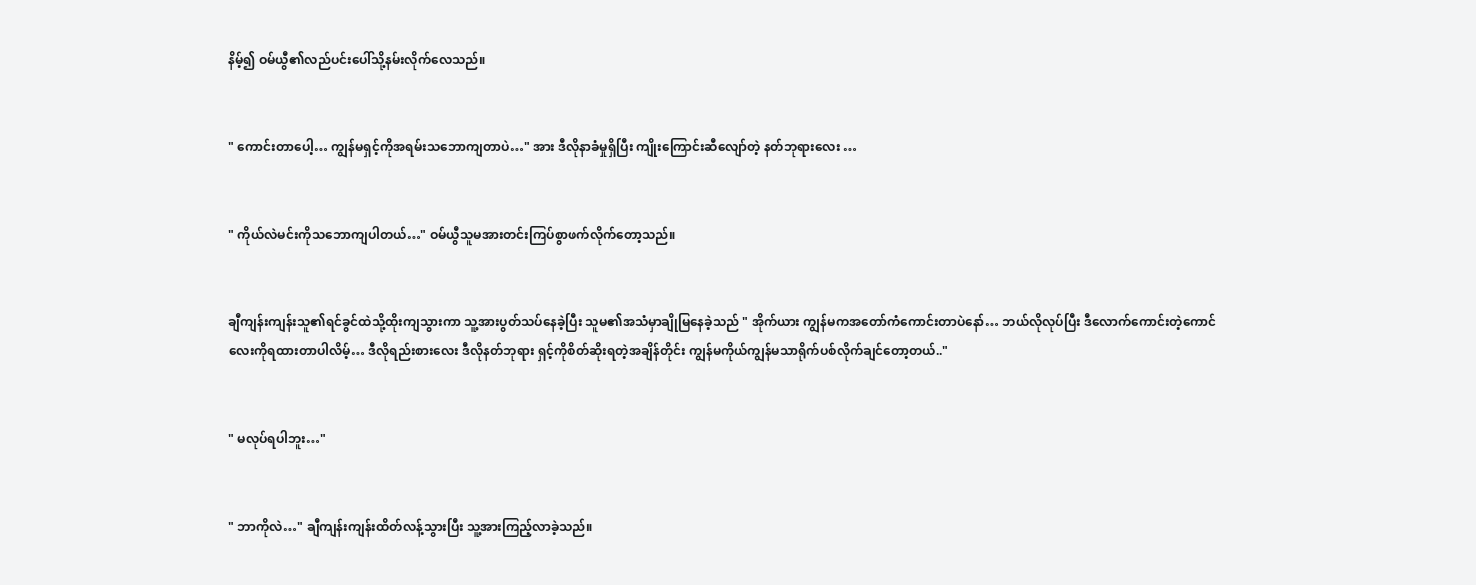နိမ့်၍ ဝမ်ယွီ၏လည်ပင်းပေါ်သို့နမ်းလိုက်လေသည်။


" ကောင်းတာပေါ့… ကျွန်မရှင့်ကိုအရမ်းသဘောကျတာပဲ…" အား ဒီလိုနာခံမှုရှိပြီး ကျိုးကြောင်းဆီလျော်တဲ့ နတ်ဘုရားလေး …


" ကိုယ်လဲမင်းကိုသဘောကျပါတယ်…" ဝမ်ယွီသူမအားတင်းကြပ်စွာဖက်လိုက်တော့သည်။


ချီကျန်းကျန်းသူ၏ရင်ခွင်ထဲသို့ထိုးကျသွားကာ သူ့အားပွတ်သပ်နေခဲ့ပြီး သူမ၏အသံမှာချိုမြနေခဲ့သည် " အိုက်ယား ကျွန်မကအတော်ကံကောင်းတာပဲနော်… ဘယ်လိုလုပ်ပြီး ဒီလောက်ကောင်းတဲ့ကောင်လေးကိုရထားတာပါလိမ့်… ဒီလိုရည်းစားလေး ဒီလိုနတ်ဘုရား ရှင့်ကိုစိတ်ဆိုးရတဲ့အချိန်တိုင်း ကျွန်မကိုယ်ကျွန်မသာရိုက်ပစ်လိုက်ချင်တော့တယ်.."


" မလုပ်ရပါဘူး…"


" ဘာကိုလဲ…" ချီကျန်းကျန်းထိတ်လန့်သွားပြီး သူ့အားကြည့်လာခဲ့သည်။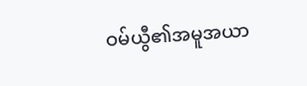ဝမ်ယွီ၏အမူအယာ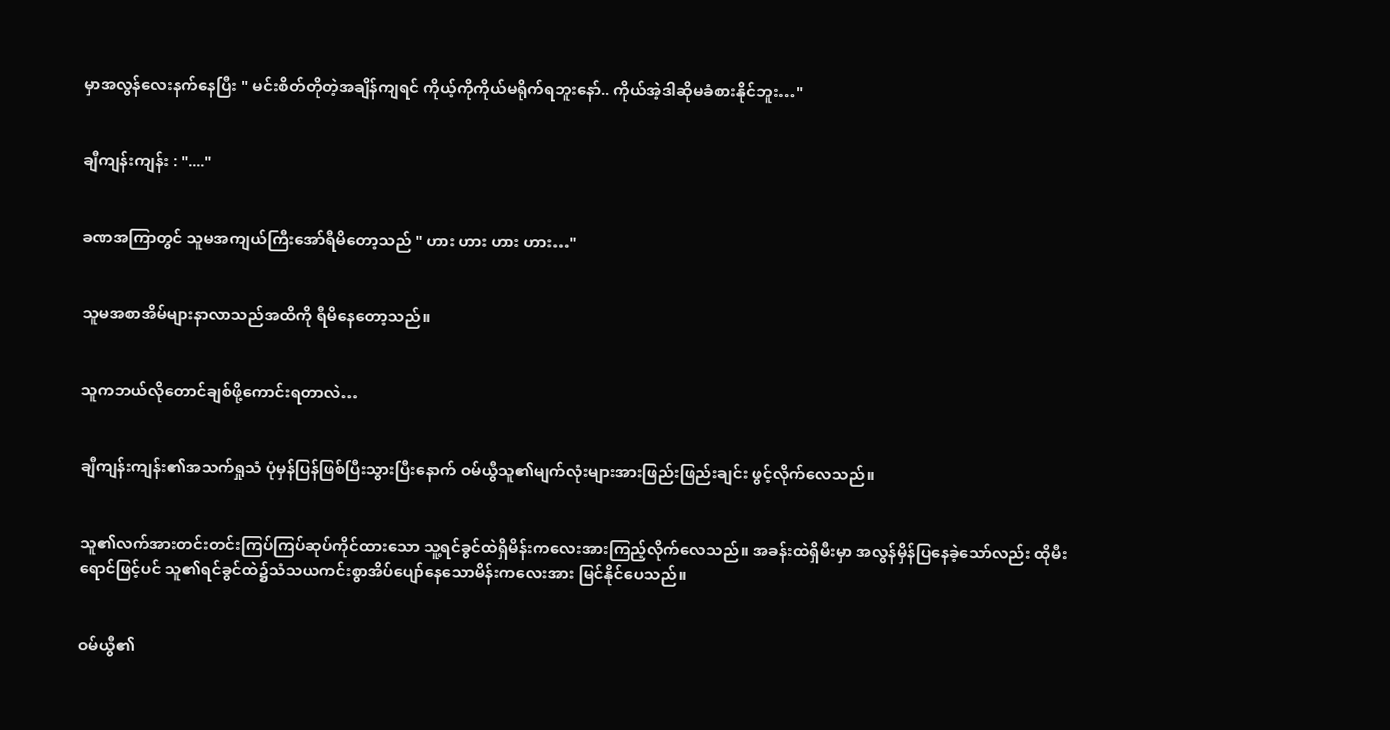မှာအလွန်လေးနက်နေပြီး " မင်းစိတ်တိုတဲ့အချိန်ကျရင် ကိုယ့်ကိုကိုယ်မရိုက်ရဘူးနော်.. ကိုယ်အဲ့ဒါဆိုမခံစားနိုင်ဘူး…"


ချီကျန်းကျန်း : "...."


ခဏအကြာတွင် သူမအကျယ်ကြီးအော်ရီမိတော့သည် " ဟား ဟား ဟား ဟား…"


သူမအစာအိမ်များနာလာသည်အထိကို ရီမိနေတော့သည်။


သူကဘယ်လိုတောင်ချစ်ဖို့ကောင်းရတာလဲ…


ချီကျန်းကျန်း၏အသက်ရှုသံ ပုံမှန်ပြန်ဖြစ်ပြီးသွားပြီးနောက် ဝမ်ယွီသူ၏မျက်လုံးများအားဖြည်းဖြည်းချင်း ဖွင့်လိုက်လေသည်။


သူ၏လက်အားတင်းတင်းကြပ်ကြပ်ဆုပ်ကိုင်ထားသော သူ့ရင်ခွင်ထဲရှိမိန်းကလေးအားကြည့်လိုက်လေသည်။ အခန်းထဲရှိမီးမှာ အလွန်မှိန်ပြနေခဲ့သော်လည်း ထိုမီးရောင်ဖြင့်ပင် သူ၏ရင်ခွင်ထဲ၌သံသယကင်းစွာအိပ်ပျော်နေသောမိန်းကလေးအား မြင်နိုင်ပေသည်။


ဝမ်ယွီ၏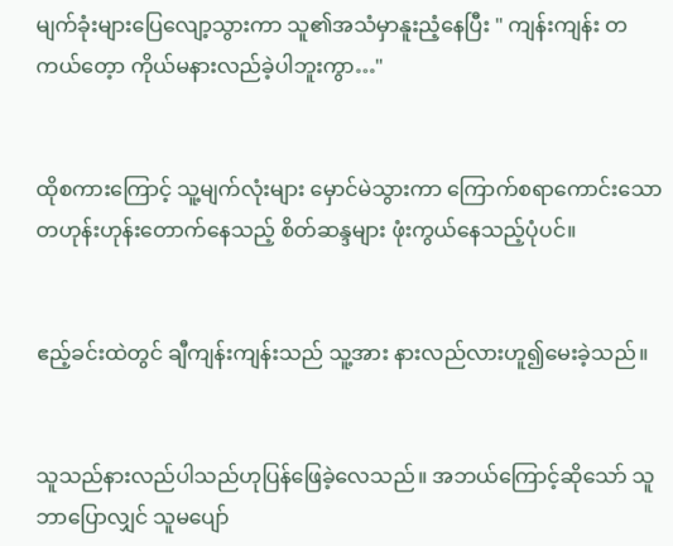မျက်ခုံးများပြေလျော့သွားကာ သူ၏အသံမှာနူးညံ့နေပြီး " ကျန်းကျန်း တကယ်တေ့ာ ကိုယ်မနားလည်ခဲ့ပါဘူးကွာ…"


ထိုစကားကြောင့် သူ့မျက်လုံးများ မှောင်မဲသွားကာ ကြောက်စရာကောင်းသော တဟုန်းဟုန်းတောက်နေသည့် စိတ်ဆန္ဒများ ဖုံးကွယ်နေသည့်ပုံပင်။


ဧည့်ခင်းထဲတွင် ချီကျန်းကျန်းသည် သူ့အား နားလည်လားဟူ၍မေးခဲ့သည်။


သူသည်နားလည်ပါသည်ဟုပြန်ဖြေခဲ့လေသည်။ အဘယ်ကြောင့်ဆိုသော် သူဘာပြောလျှင် သူမပျော်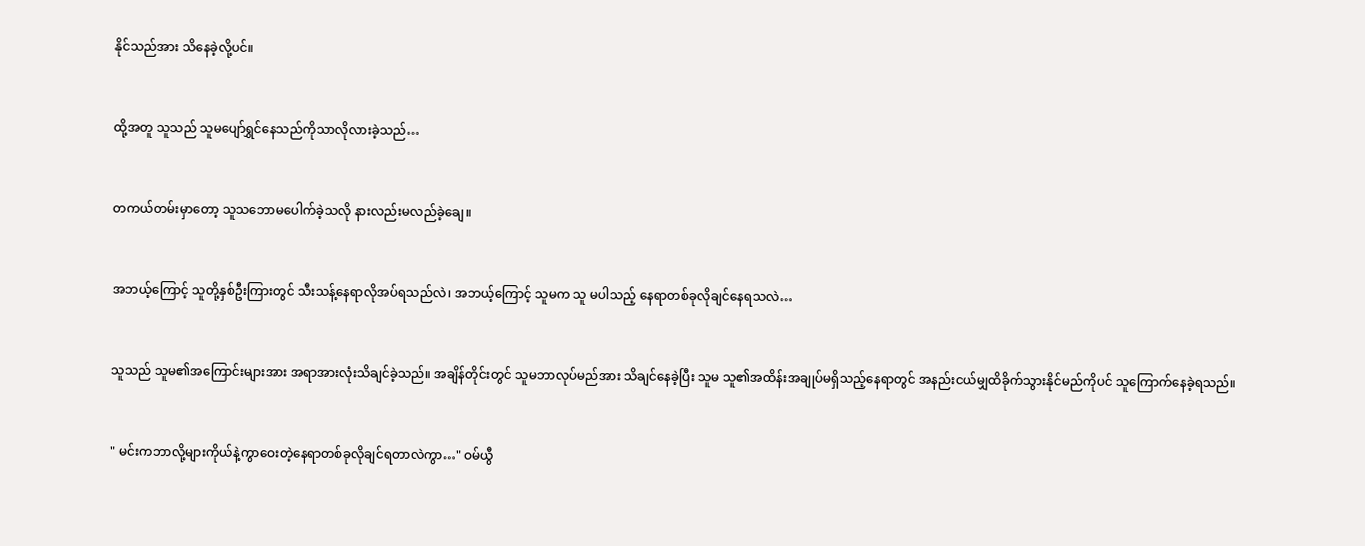နိုင်သည်အား သိနေခဲ့လို့ပင်။


ထို့အတူ သူသည် သူမပျော်ရွှင်နေသည်ကိုသာလိုလားခဲ့သည်…


တကယ်တမ်းမှာတော့ သူသဘောမပေါက်ခဲ့သလို နားလည်းမလည်ခဲ့ချေ။


အဘယ့်ကြောင့် သူတို့နှစ်ဦးကြားတွင် သီးသန့်နေရာလိုအပ်ရသည်လဲ၊ အဘယ့်ကြောင့် သူမက သူ မပါသည့် နေရာတစ်ခု‌လိုချင်နေရသလဲ…


သူသည် သူမ၏အကြောင်းများအား အရာအားလုံးသိချင်ခဲ့သည်။ အချိန်တိုင်းတွင် သူမဘာလုပ်မည်အား သိချင်နေခဲ့ပြီး သူမ သူ၏အထိန်းအချုပ်မရှိသည့်နေရာတွင် အနည်းငယ်မျှထိခိုက်သွားနိုင်မည်ကိုပင် သူကြောက်နေခဲ့ရသည်။


" မင်းကဘာလို့များကိုယ်နဲ့ကွာဝေးတဲ့နေရာတစ်ခုလိုချင်ရတာလဲကွာ…" ဝမ်ယွီ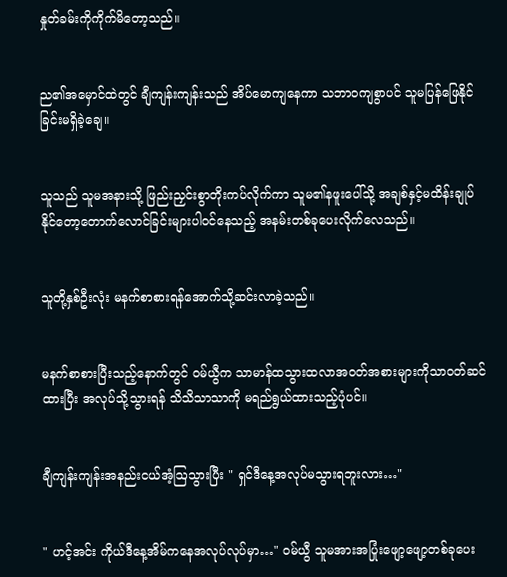နှုတ်ခမ်းကိုကိုက်မိတော့သည်။


ည၏အမှောင်ထဲတွင် ချီကျန်းကျန်းသည် အိပ်မော‌ကျနေကာ သဘာဝကျစွာပင် သူမပြန်ဖြေနိုင်ခြင်းမရှိခဲ့ချေ။


သူသည် သူမအနားသို့ ဖြည်းညှင်းစွာတိုးကပ်လိုက်ကာ သူမ၏နဖူးပေါ်သို့ အချစ်နှင့်မထိန်းချုပ်နိုင်တော့တောက်လောင်ခြင်းများပါဝင်နေသည့် အနမ်းတစ်ခုပေးလိုက်လေသည်။


သူတို့နှစ်ဦးလုံး မနက်စာစားရန်အောက်သို့ဆင်းလာခဲ့သည်။


မနက်စာစားပြီးသည့်နောက်တွင် ဝမ်ယွီက သာမာန်ထသွားထလာအဝတ်အစားများကိုသာဝတ်ဆင်ထားပြီး အလုပ်သို့သွားရန် သိသိသာသာကို မရည်ရွယ်ထားသည့်ပုံပင်။


ချီကျန်းကျန်းအနည်းငယ်အံ့ဩသွားပြီး " ရှင်ဒီနေ့အလုပ်မသွားရဘူးလား…"


" ဟင့်အင်း ကိုယ်ဒီနေ့အိမ်ကနေအလုပ်လုပ်မှာ…" ဝမ်ယွီ သူမအားအပြုံးဖျော့ဖျော့တစ်ခုပေး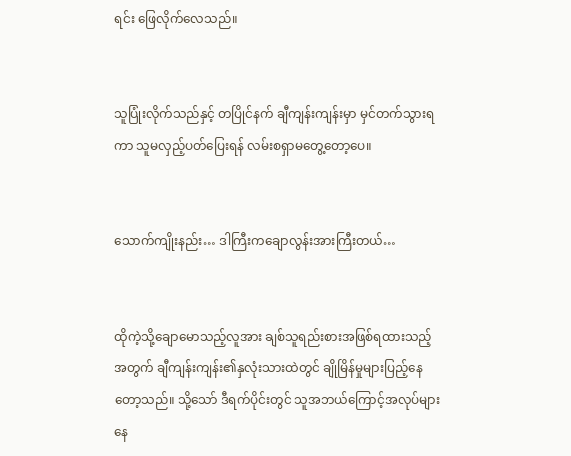ရင်း ဖြေလိုက်လေသည်။


သူပြုံးလိုက်သည်နှင့် တပြိုင်နက် ချီကျန်းကျန်းမှာ မှင်တက်သွားရကာ သူမလှည့်ပတ်‌ပြေးရန် လမ်းစရှာမတွေ့တော့ပေ။


သောက်ကျိုးနည်း… ဒါကြီးကချောလွန်းအားကြီးတယ်…


ထိုကဲ့သို့ချောမောသည့်လူအား ချစ်သူရည်းစားအဖြစ်ရထားသည့်အတွက် ချီကျန်းကျန်း၏နှလုံးသားထဲတွင် ချိုမြိန်မှုများပြည့်နေတော့သည်။ သို့သော် ဒီရက်ပိုင်းတွင် သူအဘယ်ကြောင့်အလုပ်များနေ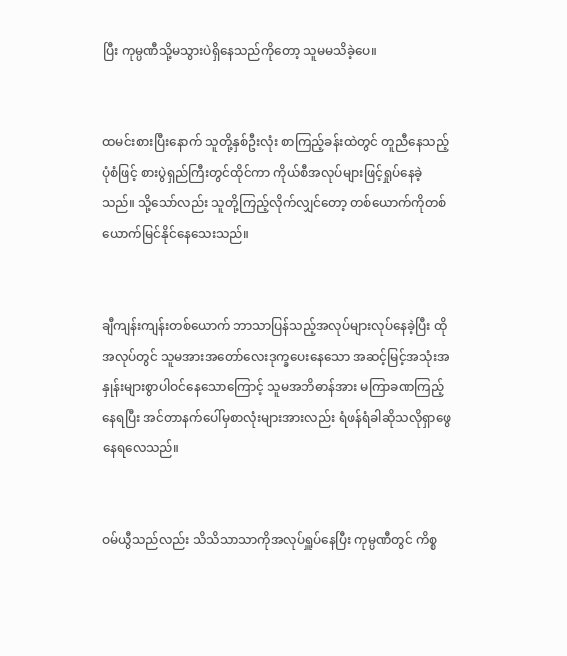ပြီး ကုမ္ပဏီသို့မသွားပဲရှိနေသည်ကိုတော့ သူမမသိခဲ့ပေ။


ထမင်းစားပြီးနောက် သူတို့နှစ်ဦးလုံး စာကြည့်ခန်းထဲတွင် တူညီနေသည့်ပုံစံဖြင့် စားပွဲရှည်ကြီးတွင်ထိုင်ကာ ကိုယ်စီအလုပ်များဖြင့်ရှုပ်နေခဲ့သည်။ သို့သော်လည်း သူတို့ကြည့်လိုက်‌လျှင်တော့ တစ်ယောက်ကိုတစ်ယောက်မြင်နိုင်နေသေးသည်။


ချီကျန်းကျန်းတစ်ယောက် ဘာသာပြန်သည့်အလုပ်များလုပ်နေခဲ့ပြီး ထိုအလုပ်တွင် သူမအားအတော်လေးဒုက္ခပေးနေသော အဆင့်မြင့်အသုံးအနှုန်းများစွာပါဝင်နေသောကြောင့် သူမအဘိဓာန်အား မကြာခဏကြည့်နေရပြီး အင်တာနက်ပေါ်မှစာလုံးများအားလည်း ရံဖန်ရံခါဆိုသလိုရှာဖွေနေရလေသည်။


ဝမ်ယွီသည်လည်း သိသိသာသာကိုအလုပ်ရှူပ်နေပြီး ကုမ္ပဏီတွင် ကိစ္စ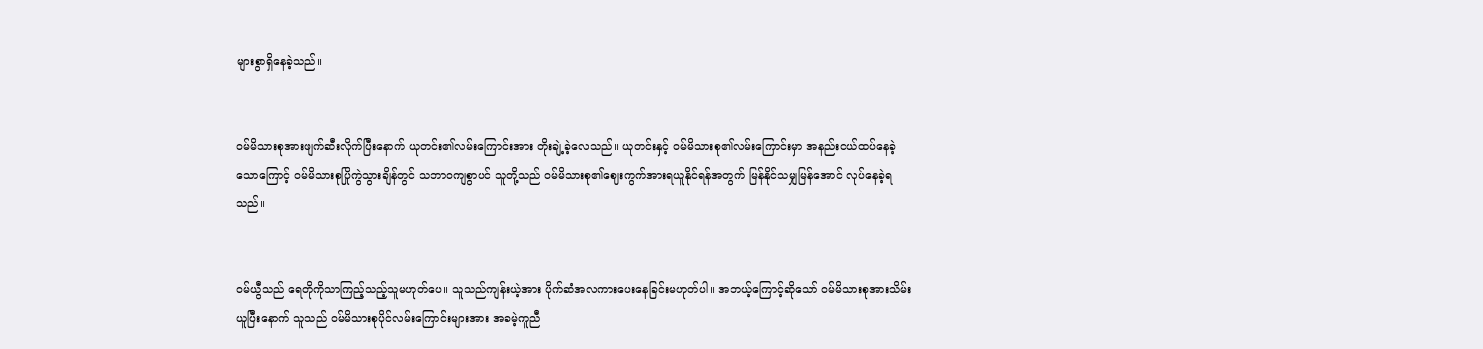များစွာရှိနေခဲ့သည်။


ဝမ်မိသားစုအားဖျက်ဆီးလိုက်ပြီးနောက် ယုတင်း၏လမ်းကြောင်းအား တိုးချဲ့ခဲ့လေသည်။ ယုတင်းနှင့် ဝမ်မိသားစု၏လမ်းကြောင်းမှာ အနည်းငယ်ထပ်နေခဲ့သောကြောင့် ဝမ်မိသားစုပြိုကွဲသွားချိန်တွင် သဘာဝကျစွာပင် သူတို့သည် ဝမ်မိသားစု၏ဈေးကွက်အားရယူနိုင်ရန်အတွက် မြန်နိုင်သမျှမြန်အောင် လုပ်နေခဲ့ရသည်။


ဝမ်ယွီသည် ရေတိုကိုသာကြည့်သည့်သူမဟုတ်ပေ။ သူသည်ကျန်းယဲ့အား ပိုက်ဆံအလကား‌ပေးနေခြင်းမဟုတ်‌ပါ။ အဘယ့်ကြောင့်ဆိုသော် ဝမ်မိသားစုအားသိမ်းယူပြီးနောက် သူသည် ဝမ်မိသားစုပိုင်လမ်းကြောင်းများအား အခမဲ့ကူညီ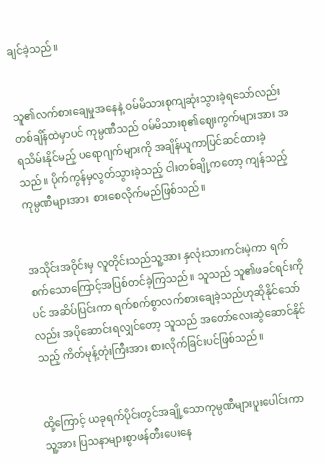ချင်ခဲ့သည်။


သူ၏လက်စားချေမှုအနေနဲ့ ဝမ်မိသားစုကျဆုံးသွားခဲ့ရသော်လည်း တစ်ချိန်ထဲမှာပင် ကုမ္ပဏီသည် ဝမ်မိသားစု၏ဈေးကွက်များအား အရသိမ်းနိုင်မည့် ပရောဂျက်များကို အချိန်ယူကာပြင်ဆင်ထားခဲ့သည်။ ပိုက်ကွန်မှလွတ်သွားခဲ့သည့် ငါးတစ်ချို့ကတော့ ကျန်သည့်ကုမ္ပဏီများအား  စားစေလိုက်မည်ဖြစ်သည်။


အသိုင်းအဝိုင်းမှ လူတိုင်းသည်သူ့အား နှလုံးသားကင်းမဲ့ကာ ရက်စက်သောကြောင့်အပြစ်တင်ခဲ့ကြသည်။ သူသည် သူ၏ဖခင်ရင်းကိုပင် အဆိပ်ပြင်းကာ ရက်စက်စွာလက်စားချေခဲ့သည်ဟုဆိုနိုင်သော်လည်း အပိုဆောင်းရလျှင်တော့ သူသည် အတော်လေးဆွဲဆောင်နိုင်သည့် ကိတ်မုန့်တုံးကြီးအား စားလိုက်ခြင်းပင်ဖြစ်သည်။


ထို့ကြောင့် ယခုရက်ပိုင်းတွင်အချို့သောကုမ္ပဏီများပူးပေါင်းကာ သူ့အား ပြသနာများစွာဖန်တီးပေးနေ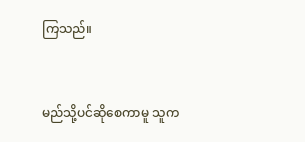ကြသည်။


မည်သို့ပင်ဆိုစေကာမူ သူက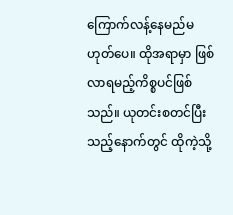ကြောက်လန့်နေမည်မဟုတ်ပေ။ ထိုအရာမှာ ဖြစ်လာရမည့်ကိစ္စပင်ဖြစ်သည်။ ယုတင်းစတင်ပြီးသည့်နောက်တွင် ထိုကဲ့သို့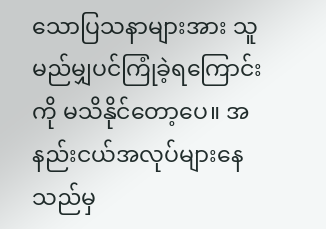သောပြသနာများအား သူမည်မျှပင်ကြုံခဲ့ရကြောင်းကို မသိနိုင်တော့ပေ။ အနည်းငယ်‌အလုပ်များနေသည်မှ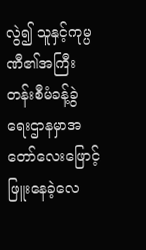လွဲ၍ သူနှင့်ကုမ္ပဏီ၏အကြီးတန်းစီမံခန့်ခွဲရေးဌာနမှာအတော်လေးဖြောင့်ဖြူးနေခဲ့လေ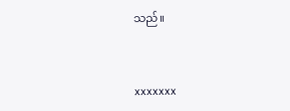သည်။


xxxxxxx